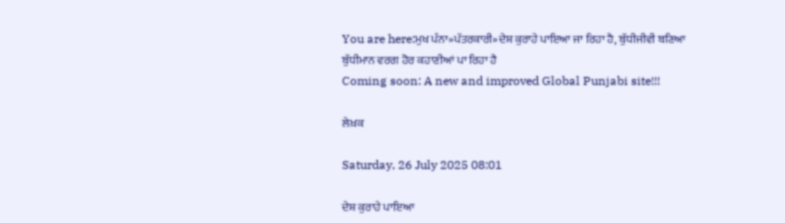You are here:ਮੁਖ ਪੰਨਾ»ਪੱਤਰਕਾਰੀ»ਦੇਸ਼ ਕੁਰਾਹੇ ਪਾਇਆ ਜਾ ਰਿਹਾ ਹੈ, ਬੁੱਧੀਜੀਵੀ ਬਣਿਆ ਬੁੱਧੀਮਾਨ ਵਰਗ ਹੋਰ ਕਹਾਣੀਆਂ ਪਾ ਰਿਹਾ ਹੈ
Coming soon: A new and improved Global Punjabi site!!!

ਲੇਖ਼ਕ

Saturday, 26 July 2025 08:01

ਦੇਸ਼ ਕੁਰਾਹੇ ਪਾਇਆ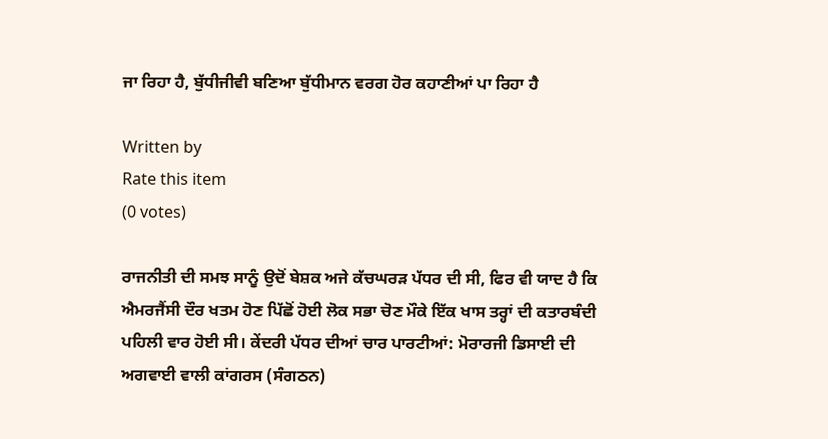ਜਾ ਰਿਹਾ ਹੈ, ਬੁੱਧੀਜੀਵੀ ਬਣਿਆ ਬੁੱਧੀਮਾਨ ਵਰਗ ਹੋਰ ਕਹਾਣੀਆਂ ਪਾ ਰਿਹਾ ਹੈ

Written by
Rate this item
(0 votes)

ਰਾਜਨੀਤੀ ਦੀ ਸਮਝ ਸਾਨੂੰ ਉਦੋਂ ਬੇਸ਼ਕ ਅਜੇ ਕੱਚਘਰੜ ਪੱਧਰ ਦੀ ਸੀ, ਫਿਰ ਵੀ ਯਾਦ ਹੈ ਕਿ ਐਮਰਜੈਂਸੀ ਦੌਰ ਖਤਮ ਹੋਣ ਪਿੱਛੋਂ ਹੋਈ ਲੋਕ ਸਭਾ ਚੋਣ ਮੌਕੇ ਇੱਕ ਖਾਸ ਤਰ੍ਹਾਂ ਦੀ ਕਤਾਰਬੰਦੀ ਪਹਿਲੀ ਵਾਰ ਹੋਈ ਸੀ। ਕੇਂਦਰੀ ਪੱਧਰ ਦੀਆਂ ਚਾਰ ਪਾਰਟੀਆਂ: ਮੋਰਾਰਜੀ ਡਿਸਾਈ ਦੀ ਅਗਵਾਈ ਵਾਲੀ ਕਾਂਗਰਸ (ਸੰਗਠਨ)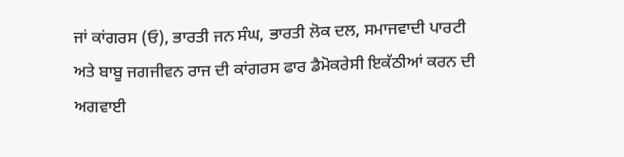ਜਾਂ ਕਾਂਗਰਸ (ਓ), ਭਾਰਤੀ ਜਨ ਸੰਘ, ਭਾਰਤੀ ਲੋਕ ਦਲ, ਸਮਾਜਵਾਦੀ ਪਾਰਟੀ ਅਤੇ ਬਾਬੂ ਜਗਜੀਵਨ ਰਾਜ ਦੀ ਕਾਂਗਰਸ ਫਾਰ ਡੈਮੋਕਰੇਸੀ ਇਕੱਠੀਆਂ ਕਰਨ ਦੀ ਅਗਵਾਈ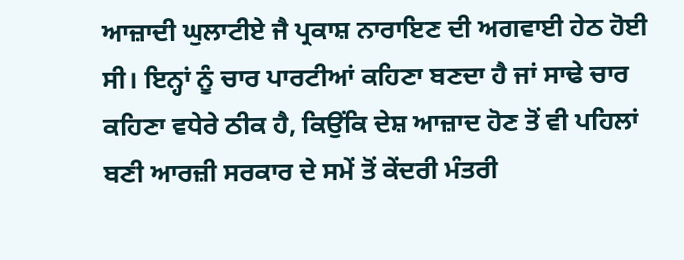ਆਜ਼ਾਦੀ ਘੁਲਾਟੀਏ ਜੈ ਪ੍ਰਕਾਸ਼ ਨਾਰਾਇਣ ਦੀ ਅਗਵਾਈ ਹੇਠ ਹੋਈ ਸੀ। ਇਨ੍ਹਾਂ ਨੂੰ ਚਾਰ ਪਾਰਟੀਆਂ ਕਹਿਣਾ ਬਣਦਾ ਹੈ ਜਾਂ ਸਾਢੇ ਚਾਰ ਕਹਿਣਾ ਵਧੇਰੇ ਠੀਕ ਹੈ, ਕਿਉਂਕਿ ਦੇਸ਼ ਆਜ਼ਾਦ ਹੋਣ ਤੋਂ ਵੀ ਪਹਿਲਾਂ ਬਣੀ ਆਰਜ਼ੀ ਸਰਕਾਰ ਦੇ ਸਮੇਂ ਤੋਂ ਕੇਂਦਰੀ ਮੰਤਰੀ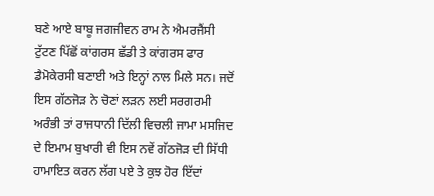ਬਣੇ ਆਏ ਬਾਬੂ ਜਗਜੀਵਨ ਰਾਮ ਨੇ ਐਮਰਜੈਂਸੀ ਟੁੱਟਣ ਪਿੱਛੋਂ ਕਾਂਗਰਸ ਛੱਡੀ ਤੇ ਕਾਂਗਰਸ ਫਾਰ ਡੈਮੋਕੇਰਸੀ ਬਣਾਈ ਅਤੇ ਇਨ੍ਹਾਂ ਨਾਲ ਮਿਲੇ ਸਨ। ਜਦੋਂ ਇਸ ਗੱਠਜੋੜ ਨੇ ਚੋਣਾਂ ਲੜਨ ਲਈ ਸਰਗਰਮੀ ਅਰੰਭੀ ਤਾਂ ਰਾਜਧਾਨੀ ਦਿੱਲੀ ਵਿਚਲੀ ਜਾਮਾ ਮਸਜਿਦ ਦੇ ਇਮਾਮ ਬੁਖਾਰੀ ਵੀ ਇਸ ਨਵੇਂ ਗੱਠਜੋੜ ਦੀ ਸਿੱਧੀ ਹਾਮਾਇਤ ਕਰਨ ਲੱਗ ਪਏ ਤੇ ਕੁਝ ਹੋਰ ਇੱਦਾਂ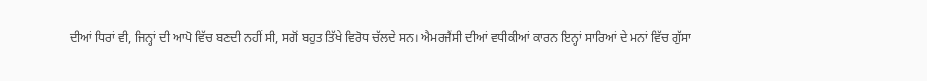ਦੀਆਂ ਧਿਰਾਂ ਵੀ, ਜਿਨ੍ਹਾਂ ਦੀ ਆਪੋ ਵਿੱਚ ਬਣਦੀ ਨਹੀਂ ਸੀ, ਸਗੋਂ ਬਹੁਤ ਤਿੱਖੇ ਵਿਰੋਧ ਚੱਲਦੇ ਸਨ। ਐਮਰਜੈਂਸੀ ਦੀਆਂ ਵਧੀਕੀਆਂ ਕਾਰਨ ਇਨ੍ਹਾਂ ਸਾਰਿਆਂ ਦੇ ਮਨਾਂ ਵਿੱਚ ਗੁੱਸਾ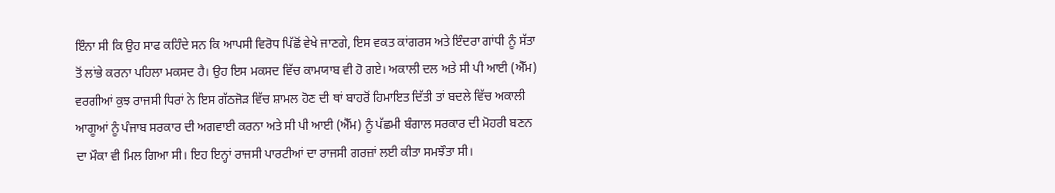ਇੰਨਾ ਸੀ ਕਿ ਉਹ ਸਾਫ ਕਹਿੰਦੇ ਸਨ ਕਿ ਆਪਸੀ ਵਿਰੋਧ ਪਿੱਛੋਂ ਵੇਖੇ ਜਾਣਗੇ, ਇਸ ਵਕਤ ਕਾਂਗਰਸ ਅਤੇ ਇੰਦਰਾ ਗਾਂਧੀ ਨੂੰ ਸੱਤਾ ਤੋਂ ਲਾਂਭੇ ਕਰਨਾ ਪਹਿਲਾ ਮਕਸਦ ਹੈ। ਉਹ ਇਸ ਮਕਸਦ ਵਿੱਚ ਕਾਮਯਾਬ ਵੀ ਹੋ ਗਏ। ਅਕਾਲੀ ਦਲ ਅਤੇ ਸੀ ਪੀ ਆਈ (ਐੱਮ) ਵਰਗੀਆਂ ਕੁਝ ਰਾਜਸੀ ਧਿਰਾਂ ਨੇ ਇਸ ਗੱਠਜੋੜ ਵਿੱਚ ਸ਼ਾਮਲ ਹੋਣ ਦੀ ਥਾਂ ਬਾਹਰੋਂ ਹਿਮਾਇਤ ਦਿੱਤੀ ਤਾਂ ਬਦਲੇ ਵਿੱਚ ਅਕਾਲੀ ਆਗੂਆਂ ਨੂੰ ਪੰਜਾਬ ਸਰਕਾਰ ਦੀ ਅਗਵਾਈ ਕਰਨਾ ਅਤੇ ਸੀ ਪੀ ਆਈ (ਐੱਮ) ਨੂੰ ਪੱਛਮੀ ਬੰਗਾਲ ਸਰਕਾਰ ਦੀ ਮੋਹਰੀ ਬਣਨ ਦਾ ਮੌਕਾ ਵੀ ਮਿਲ ਗਿਆ ਸੀ। ਇਹ ਇਨ੍ਹਾਂ ਰਾਜਸੀ ਪਾਰਟੀਆਂ ਦਾ ਰਾਜਸੀ ਗਰਜ਼ਾਂ ਲਈ ਕੀਤਾ ਸਮਝੌਤਾ ਸੀ।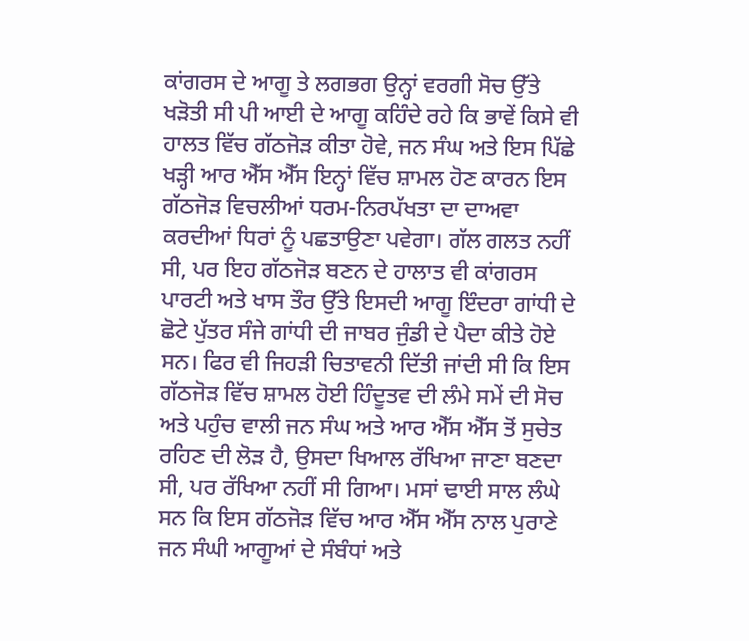ਕਾਂਗਰਸ ਦੇ ਆਗੂ ਤੇ ਲਗਭਗ ਉਨ੍ਹਾਂ ਵਰਗੀ ਸੋਚ ਉੱਤੇ ਖੜੋਤੀ ਸੀ ਪੀ ਆਈ ਦੇ ਆਗੂ ਕਹਿੰਦੇ ਰਹੇ ਕਿ ਭਾਵੇਂ ਕਿਸੇ ਵੀ ਹਾਲਤ ਵਿੱਚ ਗੱਠਜੋੜ ਕੀਤਾ ਹੋਵੇ, ਜਨ ਸੰਘ ਅਤੇ ਇਸ ਪਿੱਛੇ ਖੜ੍ਹੀ ਆਰ ਐੱਸ ਐੱਸ ਇਨ੍ਹਾਂ ਵਿੱਚ ਸ਼ਾਮਲ ਹੋਣ ਕਾਰਨ ਇਸ ਗੱਠਜੋੜ ਵਿਚਲੀਆਂ ਧਰਮ-ਨਿਰਪੱਖਤਾ ਦਾ ਦਾਅਵਾ ਕਰਦੀਆਂ ਧਿਰਾਂ ਨੂੰ ਪਛਤਾਉਣਾ ਪਵੇਗਾ। ਗੱਲ ਗਲਤ ਨਹੀਂ ਸੀ, ਪਰ ਇਹ ਗੱਠਜੋੜ ਬਣਨ ਦੇ ਹਾਲਾਤ ਵੀ ਕਾਂਗਰਸ ਪਾਰਟੀ ਅਤੇ ਖਾਸ ਤੌਰ ਉੱਤੇ ਇਸਦੀ ਆਗੂ ਇੰਦਰਾ ਗਾਂਧੀ ਦੇ ਛੋਟੇ ਪੁੱਤਰ ਸੰਜੇ ਗਾਂਧੀ ਦੀ ਜਾਬਰ ਜੁੰਡੀ ਦੇ ਪੈਦਾ ਕੀਤੇ ਹੋਏ ਸਨ। ਫਿਰ ਵੀ ਜਿਹੜੀ ਚਿਤਾਵਨੀ ਦਿੱਤੀ ਜਾਂਦੀ ਸੀ ਕਿ ਇਸ ਗੱਠਜੋੜ ਵਿੱਚ ਸ਼ਾਮਲ ਹੋਈ ਹਿੰਦੂਤਵ ਦੀ ਲੰਮੇ ਸਮੇਂ ਦੀ ਸੋਚ ਅਤੇ ਪਹੁੰਚ ਵਾਲੀ ਜਨ ਸੰਘ ਅਤੇ ਆਰ ਐੱਸ ਐੱਸ ਤੋਂ ਸੁਚੇਤ ਰਹਿਣ ਦੀ ਲੋੜ ਹੈ, ਉਸਦਾ ਖਿਆਲ ਰੱਖਿਆ ਜਾਣਾ ਬਣਦਾ ਸੀ, ਪਰ ਰੱਖਿਆ ਨਹੀਂ ਸੀ ਗਿਆ। ਮਸਾਂ ਢਾਈ ਸਾਲ ਲੰਘੇ ਸਨ ਕਿ ਇਸ ਗੱਠਜੋੜ ਵਿੱਚ ਆਰ ਐੱਸ ਐੱਸ ਨਾਲ ਪੁਰਾਣੇ ਜਨ ਸੰਘੀ ਆਗੂਆਂ ਦੇ ਸੰਬੰਧਾਂ ਅਤੇ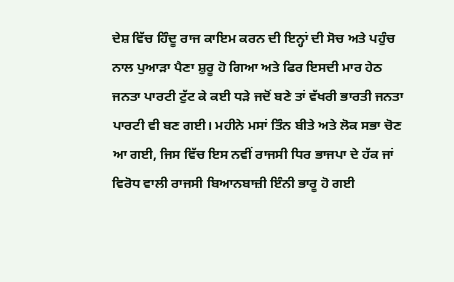ਦੇਸ਼ ਵਿੱਚ ਹਿੰਦੂ ਰਾਜ ਕਾਇਮ ਕਰਨ ਦੀ ਇਨ੍ਹਾਂ ਦੀ ਸੋਚ ਅਤੇ ਪਹੁੰਚ ਨਾਲ ਪੁਆੜਾ ਪੈਣਾ ਸ਼ੁਰੂ ਹੋ ਗਿਆ ਅਤੇ ਫਿਰ ਇਸਦੀ ਮਾਰ ਹੇਠ ਜਨਤਾ ਪਾਰਟੀ ਟੁੱਟ ਕੇ ਕਈ ਧੜੇ ਜਦੋਂ ਬਣੇ ਤਾਂ ਵੱਖਰੀ ਭਾਰਤੀ ਜਨਤਾ ਪਾਰਟੀ ਵੀ ਬਣ ਗਈ। ਮਹੀਨੇ ਮਸਾਂ ਤਿੰਨ ਬੀਤੇ ਅਤੇ ਲੋਕ ਸਭਾ ਚੋਣ ਆ ਗਈ, ਜਿਸ ਵਿੱਚ ਇਸ ਨਵੀਂ ਰਾਜਸੀ ਧਿਰ ਭਾਜਪਾ ਦੇ ਹੱਕ ਜਾਂ ਵਿਰੋਧ ਵਾਲੀ ਰਾਜਸੀ ਬਿਆਨਬਾਜ਼ੀ ਇੰਨੀ ਭਾਰੂ ਹੋ ਗਈ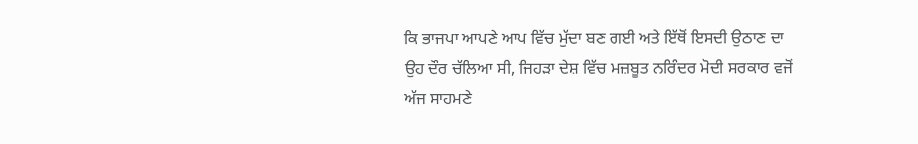ਕਿ ਭਾਜਪਾ ਆਪਣੇ ਆਪ ਵਿੱਚ ਮੁੱਦਾ ਬਣ ਗਈ ਅਤੇ ਇੱਥੋਂ ਇਸਦੀ ਉਠਾਣ ਦਾ ਉਹ ਦੌਰ ਚੱਲਿਆ ਸੀ, ਜਿਹੜਾ ਦੇਸ਼ ਵਿੱਚ ਮਜ਼ਬੂਤ ਨਰਿੰਦਰ ਮੋਦੀ ਸਰਕਾਰ ਵਜੋਂ ਅੱਜ ਸਾਹਮਣੇ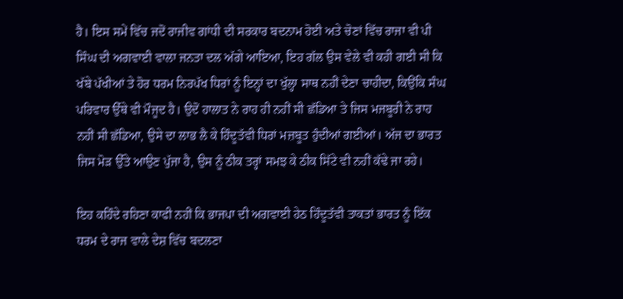ਹੈ। ਇਸ ਸਮੇਂ ਵਿੱਚ ਜਦੋਂ ਰਾਜੀਵ ਗਾਂਧੀ ਦੀ ਸਰਕਾਰ ਬਦਨਾਮ ਹੋਈ ਅਤੇ ਚੋਣਾਂ ਵਿੱਚ ਰਾਜਾ ਵੀ ਪੀ ਸਿੰਘ ਦੀ ਅਗਵਾਈ ਵਾਲਾ ਜਨਤਾ ਦਲ ਅੱਗੇ ਆਇਆ, ਇਹ ਗੱਲ ਉਸ ਵੇਲੇ ਵੀ ਕਹੀ ਗਈ ਸੀ ਕਿ ਖੱਬੇ ਪੱਖੀਆਂ ਤੇ ਹੋਰ ਧਰਮ ਨਿਰਪੱਖ ਧਿਰਾਂ ਨੂੰ ਇਨ੍ਹਾਂ ਦਾ ਖੁੱਲ੍ਹਾ ਸਾਥ ਨਹੀਂ ਦੇਣਾ ਚਾਹੀਦਾ, ਕਿਉਂਕਿ ਸੰਘ ਪਰਿਵਾਰ ਉੱਥੇ ਵੀ ਮੌਜੂਦ ਹੈ। ਉਦੋਂ ਹਾਲਾਤ ਨੇ ਰਾਹ ਹੀ ਨਹੀਂ ਸੀ ਛੱਡਿਆ ਤੇ ਜਿਸ ਮਜਬੂਰੀ ਨੇ ਰਾਹ ਨਹੀਂ ਸੀ ਛੱਡਿਆ, ਉਸੇ ਦਾ ਲਾਭ ਲੈ ਕੇ ਹਿੰਦੂਤੱਵੀ ਧਿਰਾਂ ਮਜ਼ਬੂਤ ਹੁੰਦੀਆਂ ਗਈਆਂ। ਅੱਜ ਦਾ ਭਾਰਤ ਜਿਸ ਮੋੜ ਉੱਤੇ ਆਉਣ ਪੁੱਜਾ ਹੈ, ਉਸ ਨੂੰ ਠੀਕ ਤਰ੍ਹਾਂ ਸਮਝ ਕੇ ਠੀਕ ਸਿੱਟੇ ਵੀ ਨਹੀਂ ਕੱਢੇ ਜਾ ਰਹੇ।

ਇਹ ਕਹਿੰਦੇ ਰਹਿਣਾ ਕਾਫੀ ਨਹੀਂ ਕਿ ਭਾਜਪਾ ਦੀ ਅਗਵਾਈ ਹੇਠ ਹਿੰਦੂਤੱਵੀ ਤਾਕਤਾਂ ਭਾਰਤ ਨੂੰ ਇੱਕ ਧਰਮ ਦੇ ਰਾਜ ਵਾਲੇ ਦੇਸ਼ ਵਿੱਚ ਬਦਲਣਾ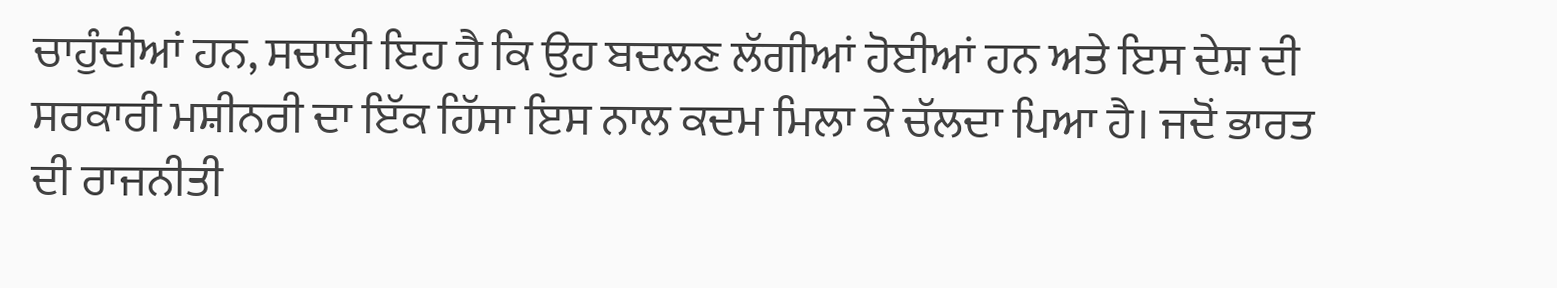ਚਾਹੁੰਦੀਆਂ ਹਨ, ਸਚਾਈ ਇਹ ਹੈ ਕਿ ਉਹ ਬਦਲਣ ਲੱਗੀਆਂ ਹੋਈਆਂ ਹਨ ਅਤੇ ਇਸ ਦੇਸ਼ ਦੀ ਸਰਕਾਰੀ ਮਸ਼ੀਨਰੀ ਦਾ ਇੱਕ ਹਿੱਸਾ ਇਸ ਨਾਲ ਕਦਮ ਮਿਲਾ ਕੇ ਚੱਲਦਾ ਪਿਆ ਹੈ। ਜਦੋਂ ਭਾਰਤ ਦੀ ਰਾਜਨੀਤੀ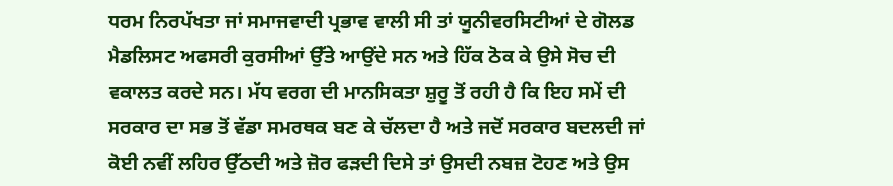ਧਰਮ ਨਿਰਪੱਖਤਾ ਜਾਂ ਸਮਾਜਵਾਦੀ ਪ੍ਰਭਾਵ ਵਾਲੀ ਸੀ ਤਾਂ ਯੂਨੀਵਰਸਿਟੀਆਂ ਦੇ ਗੋਲਡ ਮੈਡਲਿਸਟ ਅਫਸਰੀ ਕੁਰਸੀਆਂ ਉੱਤੇ ਆਉਂਦੇ ਸਨ ਅਤੇ ਹਿੱਕ ਠੋਕ ਕੇ ਉਸੇ ਸੋਚ ਦੀ ਵਕਾਲਤ ਕਰਦੇ ਸਨ। ਮੱਧ ਵਰਗ ਦੀ ਮਾਨਸਿਕਤਾ ਸ਼ੁਰੂ ਤੋਂ ਰਹੀ ਹੈ ਕਿ ਇਹ ਸਮੇਂ ਦੀ ਸਰਕਾਰ ਦਾ ਸਭ ਤੋਂ ਵੱਡਾ ਸਮਰਥਕ ਬਣ ਕੇ ਚੱਲਦਾ ਹੈ ਅਤੇ ਜਦੋਂ ਸਰਕਾਰ ਬਦਲਦੀ ਜਾਂ ਕੋਈ ਨਵੀਂ ਲਹਿਰ ਉੱਠਦੀ ਅਤੇ ਜ਼ੋਰ ਫੜਦੀ ਦਿਸੇ ਤਾਂ ਉਸਦੀ ਨਬਜ਼ ਟੋਹਣ ਅਤੇ ਉਸ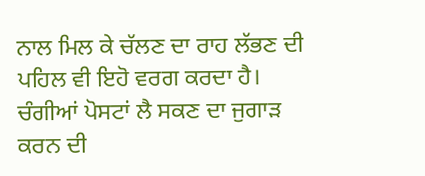ਨਾਲ ਮਿਲ ਕੇ ਚੱਲਣ ਦਾ ਰਾਹ ਲੱਭਣ ਦੀ ਪਹਿਲ ਵੀ ਇਹੋ ਵਰਗ ਕਰਦਾ ਹੈ। ਚੰਗੀਆਂ ਪੋਸਟਾਂ ਲੈ ਸਕਣ ਦਾ ਜੁਗਾੜ ਕਰਨ ਦੀ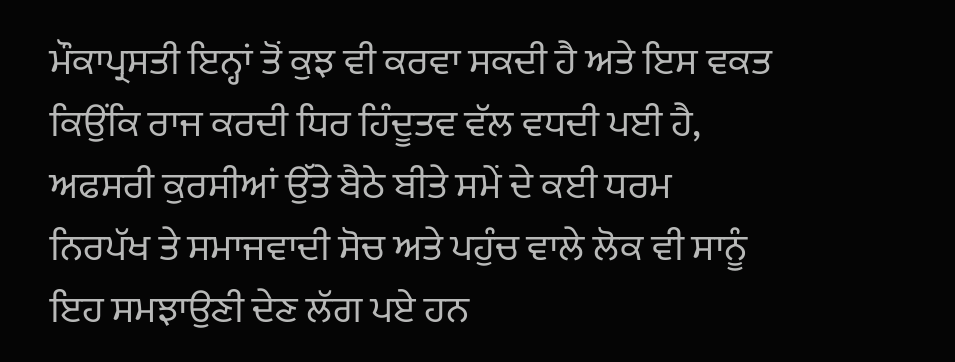ਮੌਕਾਪ੍ਰਸਤੀ ਇਨ੍ਹਾਂ ਤੋਂ ਕੁਝ ਵੀ ਕਰਵਾ ਸਕਦੀ ਹੈ ਅਤੇ ਇਸ ਵਕਤ ਕਿਉਂਕਿ ਰਾਜ ਕਰਦੀ ਧਿਰ ਹਿੰਦੂਤਵ ਵੱਲ ਵਧਦੀ ਪਈ ਹੈ, ਅਫਸਰੀ ਕੁਰਸੀਆਂ ਉੱਤੇ ਬੈਠੇ ਬੀਤੇ ਸਮੇਂ ਦੇ ਕਈ ਧਰਮ ਨਿਰਪੱਖ ਤੇ ਸਮਾਜਵਾਦੀ ਸੋਚ ਅਤੇ ਪਹੁੰਚ ਵਾਲੇ ਲੋਕ ਵੀ ਸਾਨੂੰ ਇਹ ਸਮਝਾਉਣੀ ਦੇਣ ਲੱਗ ਪਏ ਹਨ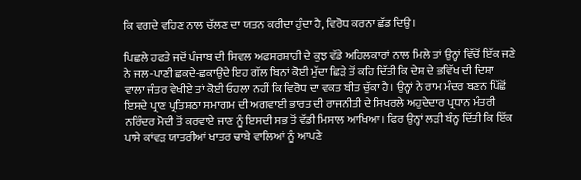ਕਿ ਵਗਦੇ ਵਹਿਣ ਨਾਲ ਚੱਲਣ ਦਾ ਯਤਨ ਕਰੀਦਾ ਹੁੰਦਾ ਹੈ, ਵਿਰੋਧ ਕਰਨਾ ਛੱਡ ਦਿਉ।

ਪਿਛਲੇ ਹਫਤੇ ਜਦੋਂ ਪੰਜਾਬ ਦੀ ਸਿਵਲ ਅਫਸਰਸ਼ਾਹੀ ਦੇ ਕੁਝ ਵੱਡੇ ਅਹਿਲਕਾਰਾਂ ਨਾਲ ਮਿਲੇ ਤਾਂ ਉਨ੍ਹਾਂ ਵਿੱਚੋਂ ਇੱਕ ਜਣੇ ਨੇ ਜਲ-ਪਾਣੀ ਛਕਦੇ-ਛਕਾਉਂਦੇ ਇਹ ਗੱਲ ਬਿਨਾਂ ਕੋਈ ਮੁੱਦਾ ਛਿੜੇ ਤੋਂ ਕਹਿ ਦਿੱਤੀ ਕਿ ਦੇਸ਼ ਦੇ ਭਵਿੱਖ ਦੀ ਦਿਸ਼ਾ ਵਾਲਾ ਜੰਤਰ ਵੇਖੀਏ ਤਾਂ ਕੋਈ ਓਹਲਾ ਨਹੀਂ ਕਿ ਵਿਰੋਧ ਦਾ ਵਕਤ ਬੀਤ ਚੁੱਕਾ ਹੈ। ਉਨ੍ਹਾਂ ਨੇ ਰਾਮ ਮੰਦਰ ਬਣਨ ਪਿੱਛੋਂ ਇਸਦੇ ਪ੍ਰਾਣ ਪ੍ਰਤਿਸ਼ਠਾ ਸਮਾਗਮ ਦੀ ਅਗਵਾਈ ਭਾਰਤ ਦੀ ਰਾਜਨੀਤੀ ਦੇ ਸਿਖਰਲੇ ਅਹੁਦੇਦਾਰ ਪ੍ਰਧਾਨ ਮੰਤਰੀ ਨਰਿੰਦਰ ਮੋਦੀ ਤੋਂ ਕਰਵਾਏ ਜਾਣ ਨੂੰ ਇਸਦੀ ਸਭ ਤੋਂ ਵੱਡੀ ਮਿਸਾਲ ਆਖਿਆ। ਫਿਰ ਉਨ੍ਹਾਂ ਲੜੀ ਬੰਨ੍ਹ ਦਿੱਤੀ ਕਿ ਇੱਕ ਪਾਸੇ ਕਾਂਵੜ ਯਾਤਰੀਆਂ ਖਾਤਰ ਢਾਬੇ ਵਾਲਿਆਂ ਨੂੰ ਆਪਣੇ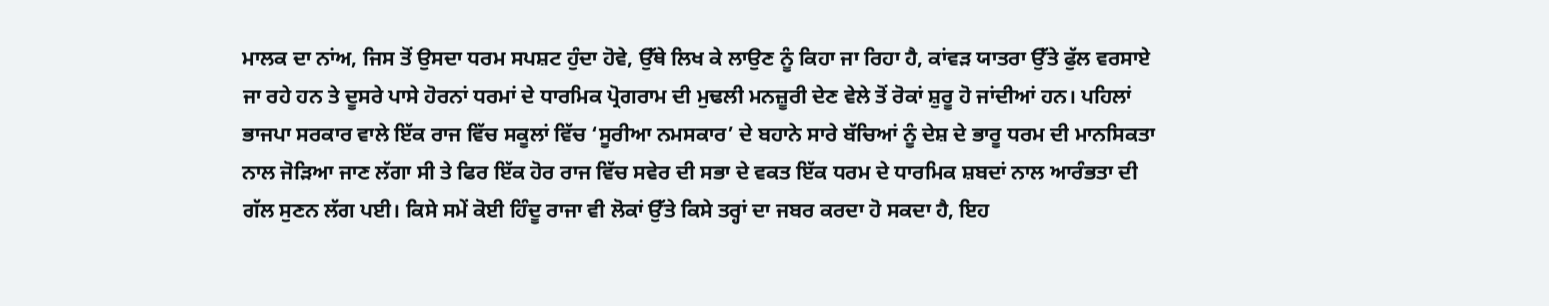ਮਾਲਕ ਦਾ ਨਾਂਅ, ਜਿਸ ਤੋਂ ਉਸਦਾ ਧਰਮ ਸਪਸ਼ਟ ਹੁੰਦਾ ਹੋਵੇ, ਉੱਥੇ ਲਿਖ ਕੇ ਲਾਉਣ ਨੂੰ ਕਿਹਾ ਜਾ ਰਿਹਾ ਹੈ, ਕਾਂਵੜ ਯਾਤਰਾ ਉੱਤੇ ਫੁੱਲ ਵਰਸਾਏ ਜਾ ਰਹੇ ਹਨ ਤੇ ਦੂਸਰੇ ਪਾਸੇ ਹੋਰਨਾਂ ਧਰਮਾਂ ਦੇ ਧਾਰਮਿਕ ਪ੍ਰੋਗਰਾਮ ਦੀ ਮੁਢਲੀ ਮਨਜ਼ੂਰੀ ਦੇਣ ਵੇਲੇ ਤੋਂ ਰੋਕਾਂ ਸ਼ੁਰੂ ਹੋ ਜਾਂਦੀਆਂ ਹਨ। ਪਹਿਲਾਂ ਭਾਜਪਾ ਸਰਕਾਰ ਵਾਲੇ ਇੱਕ ਰਾਜ ਵਿੱਚ ਸਕੂਲਾਂ ਵਿੱਚ ‘ਸੂਰੀਆ ਨਮਸਕਾਰ’ ਦੇ ਬਹਾਨੇ ਸਾਰੇ ਬੱਚਿਆਂ ਨੂੰ ਦੇਸ਼ ਦੇ ਭਾਰੂ ਧਰਮ ਦੀ ਮਾਨਸਿਕਤਾ ਨਾਲ ਜੋੜਿਆ ਜਾਣ ਲੱਗਾ ਸੀ ਤੇ ਫਿਰ ਇੱਕ ਹੋਰ ਰਾਜ ਵਿੱਚ ਸਵੇਰ ਦੀ ਸਭਾ ਦੇ ਵਕਤ ਇੱਕ ਧਰਮ ਦੇ ਧਾਰਮਿਕ ਸ਼ਬਦਾਂ ਨਾਲ ਆਰੰਭਤਾ ਦੀ ਗੱਲ ਸੁਣਨ ਲੱਗ ਪਈ। ਕਿਸੇ ਸਮੇਂ ਕੋਈ ਹਿੰਦੂ ਰਾਜਾ ਵੀ ਲੋਕਾਂ ਉੱਤੇ ਕਿਸੇ ਤਰ੍ਹਾਂ ਦਾ ਜਬਰ ਕਰਦਾ ਹੋ ਸਕਦਾ ਹੈ, ਇਹ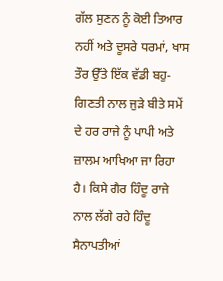ਗੱਲ ਸੁਣਨ ਨੂੰ ਕੋਈ ਤਿਆਰ ਨਹੀਂ ਅਤੇ ਦੂਸਰੇ ਧਰਮਾਂ, ਖਾਸ ਤੌਰ ਉੱਤੇ ਇੱਕ ਵੱਡੀ ਬਹੁ-ਗਿਣਤੀ ਨਾਲ ਜੁੜੇ ਬੀਤੇ ਸਮੇਂ ਦੇ ਹਰ ਰਾਜੇ ਨੂੰ ਪਾਪੀ ਅਤੇ ਜ਼ਾਲਮ ਆਖਿਆ ਜਾ ਰਿਹਾ ਹੈ। ਕਿਸੇ ਗੈਰ ਹਿੰਦੂ ਰਾਜੇ ਨਾਲ ਲੱਗੇ ਰਹੇ ਹਿੰਦੂ ਸੈਨਾਪਤੀਆਂ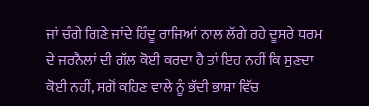ਜਾਂ ਚੰਗੇ ਗਿਣੇ ਜਾਂਦੇ ਹਿੰਦੂ ਰਾਜਿਆਂ ਨਾਲ ਲੱਗੇ ਰਹੇ ਦੂਸਰੇ ਧਰਮ ਦੇ ਜਰਨੈਲਾਂ ਦੀ ਗੱਲ ਕੋਈ ਕਰਦਾ ਹੈ ਤਾਂ ਇਹ ਨਹੀਂ ਕਿ ਸੁਣਦਾ ਕੋਈ ਨਹੀਂ, ਸਗੋਂ ਕਹਿਣ ਵਾਲੇ ਨੂੰ ਭੱਦੀ ਭਾਸ਼ਾ ਵਿੱਚ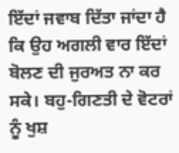ਇੱਦਾਂ ਜਵਾਬ ਦਿੱਤਾ ਜਾਂਦਾ ਹੈ ਕਿ ਉਹ ਅਗਲੀ ਵਾਰ ਇੱਦਾਂ ਬੋਲਣ ਦੀ ਜੁਰਅਤ ਨਾ ਕਰ ਸਕੇ। ਬਹੁ-ਗਿਣਤੀ ਦੇ ਵੋਟਰਾਂ ਨੂੰ ਖੁਸ਼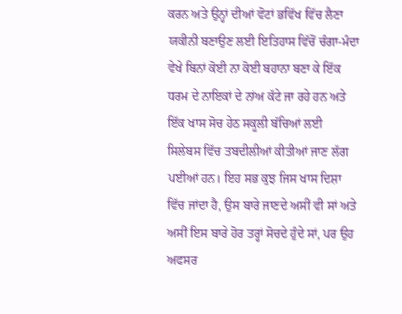ਕਰਨ ਅਤੇ ਉਨ੍ਹਾਂ ਦੀਆਂ ਵੋਟਾਂ ਭਵਿੱਖ ਵਿੱਚ ਲੈਣਾ ਯਕੀਨੀ ਬਣਾਉਣ ਲਈ ਇਤਿਹਾਸ ਵਿੱਚੋਂ ਚੰਗਾ-ਮੰਦਾ ਵੇਖੇ ਬਿਨਾਂ ਕੋਈ ਨਾ ਕੋਈ ਬਹਾਨਾ ਬਣਾ ਕੇ ਇੱਕ ਧਰਮ ਦੇ ਨਾਇਕਾਂ ਦੇ ਨਾਂਅ ਕੱਟੇ ਜਾ ਰਹੇ ਹਨ ਅਤੇ ਇੱਕ ਖਾਸ ਸੋਚ ਹੇਠ ਸਕੂਲੀ ਬੱਚਿਆਂ ਲਈ ਸਿਲੇਬਸ ਵਿੱਚ ਤਬਦੀਲੀਆਂ ਕੀਤੀਆਂ ਜਾਣ ਲੱਗ ਪਈਆਂ ਹਨ। ਇਹ ਸਭ ਕੁਝ ਜਿਸ ਖਾਸ ਦਿਸ਼ਾ ਵਿੱਚ ਜਾਂਦਾ ਹੈ, ਉਸ ਬਾਰੇ ਜਾਣਦੇ ਅਸੀਂ ਵੀ ਸਾਂ ਅਤੇ ਅਸੀਂ ਇਸ ਬਾਰੇ ਹੋਰ ਤਰ੍ਹਾਂ ਸੋਚਦੇ ਹੁੰਦੇ ਸਾਂ, ਪਰ ਉਹ ਅਫਸਰ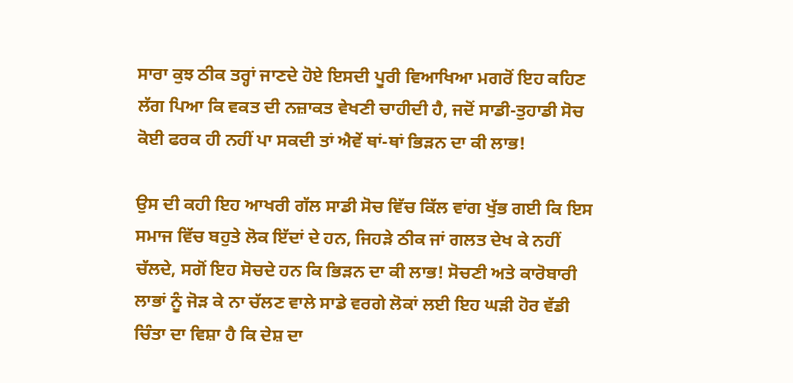ਸਾਰਾ ਕੁਝ ਠੀਕ ਤਰ੍ਹਾਂ ਜਾਣਦੇ ਹੋਏ ਇਸਦੀ ਪੂਰੀ ਵਿਆਖਿਆ ਮਗਰੋਂ ਇਹ ਕਹਿਣ ਲੱਗ ਪਿਆ ਕਿ ਵਕਤ ਦੀ ਨਜ਼ਾਕਤ ਵੇਖਣੀ ਚਾਹੀਦੀ ਹੈ, ਜਦੋਂ ਸਾਡੀ-ਤੁਹਾਡੀ ਸੋਚ ਕੋਈ ਫਰਕ ਹੀ ਨਹੀਂ ਪਾ ਸਕਦੀ ਤਾਂ ਐਵੇਂ ਥਾਂ-ਥਾਂ ਭਿੜਨ ਦਾ ਕੀ ਲਾਭ!

ਉਸ ਦੀ ਕਹੀ ਇਹ ਆਖਰੀ ਗੱਲ ਸਾਡੀ ਸੋਚ ਵਿੱਚ ਕਿੱਲ ਵਾਂਗ ਖੁੱਭ ਗਈ ਕਿ ਇਸ ਸਮਾਜ ਵਿੱਚ ਬਹੁਤੇ ਲੋਕ ਇੱਦਾਂ ਦੇ ਹਨ, ਜਿਹੜੇ ਠੀਕ ਜਾਂ ਗਲਤ ਦੇਖ ਕੇ ਨਹੀਂ ਚੱਲਦੇ, ਸਗੋਂ ਇਹ ਸੋਚਦੇ ਹਨ ਕਿ ਭਿੜਨ ਦਾ ਕੀ ਲਾਭ! ਸੋਚਣੀ ਅਤੇ ਕਾਰੋਬਾਰੀ ਲਾਭਾਂ ਨੂੰ ਜੋੜ ਕੇ ਨਾ ਚੱਲਣ ਵਾਲੇ ਸਾਡੇ ਵਰਗੇ ਲੋਕਾਂ ਲਈ ਇਹ ਘੜੀ ਹੋਰ ਵੱਡੀ ਚਿੰਤਾ ਦਾ ਵਿਸ਼ਾ ਹੈ ਕਿ ਦੇਸ਼ ਦਾ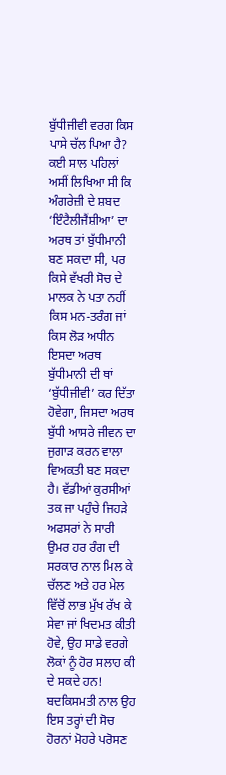ਬੁੱਧੀਜੀਵੀ ਵਰਗ ਕਿਸ ਪਾਸੇ ਚੱਲ ਪਿਆ ਹੈ? ਕਈ ਸਾਲ ਪਹਿਲਾਂ ਅਸੀਂ ਲਿਖਿਆ ਸੀ ਕਿ ਅੰਗਰੇਜ਼ੀ ਦੇ ਸ਼ਬਦ ‘ਇੰਟੈਲੀਜੈਂਸ਼ੀਆ’ ਦਾ ਅਰਥ ਤਾਂ ਬੁੱਧੀਮਾਨੀ ਬਣ ਸਕਦਾ ਸੀ, ਪਰ ਕਿਸੇ ਵੱਖਰੀ ਸੋਚ ਦੇ ਮਾਲਕ ਨੇ ਪਤਾ ਨਹੀਂ ਕਿਸ ਮਨ-ਤਰੰਗ ਜਾਂ ਕਿਸ ਲੋੜ ਅਧੀਨ ਇਸਦਾ ਅਰਥ ਬੁੱਧੀਮਾਨੀ ਦੀ ਥਾਂ ‘ਬੁੱਧੀਜੀਵੀ’ ਕਰ ਦਿੱਤਾ ਹੋਵੇਗਾ, ਜਿਸਦਾ ਅਰਥ ਬੁੱਧੀ ਆਸਰੇ ਜੀਵਨ ਦਾ ਜੁਗਾੜ ਕਰਨ ਵਾਲਾ ਵਿਅਕਤੀ ਬਣ ਸਕਦਾ ਹੈ। ਵੱਡੀਆਂ ਕੁਰਸੀਆਂ ਤਕ ਜਾ ਪਹੁੰਚੇ ਜਿਹੜੇ ਅਫਸਰਾਂ ਨੇ ਸਾਰੀ ਉਮਰ ਹਰ ਰੰਗ ਦੀ ਸਰਕਾਰ ਨਾਲ ਮਿਲ ਕੇ ਚੱਲਣ ਅਤੇ ਹਰ ਮੇਲ ਵਿੱਚੋਂ ਲਾਭ ਮੁੱਖ ਰੱਖ ਕੇ ਸੇਵਾ ਜਾਂ ਖਿਦਮਤ ਕੀਤੀ ਹੋਵੇ, ਉਹ ਸਾਡੇ ਵਰਗੇ ਲੋਕਾਂ ਨੂੰ ਹੋਰ ਸਲਾਹ ਕੀ ਦੇ ਸਕਦੇ ਹਨ! ਬਦਕਿਸਮਤੀ ਨਾਲ ਉਹ ਇਸ ਤਰ੍ਹਾਂ ਦੀ ਸੋਚ ਹੋਰਨਾਂ ਮੋਹਰੇ ਪਰੋਸਣ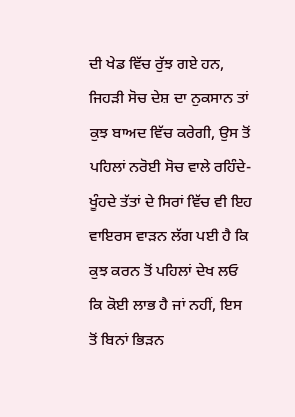ਦੀ ਖੇਡ ਵਿੱਚ ਰੁੱਝ ਗਏ ਹਨ, ਜਿਹੜੀ ਸੋਚ ਦੇਸ਼ ਦਾ ਨੁਕਸਾਨ ਤਾਂ ਕੁਝ ਬਾਅਦ ਵਿੱਚ ਕਰੇਗੀ, ਉਸ ਤੋਂ ਪਹਿਲਾਂ ਨਰੋਈ ਸੋਚ ਵਾਲੇ ਰਹਿੰਦੇ-ਖੂੰਹਦੇ ਤੱਤਾਂ ਦੇ ਸਿਰਾਂ ਵਿੱਚ ਵੀ ਇਹ ਵਾਇਰਸ ਵਾੜਨ ਲੱਗ ਪਈ ਹੈ ਕਿ ਕੁਝ ਕਰਨ ਤੋਂ ਪਹਿਲਾਂ ਦੇਖ ਲਓ ਕਿ ਕੋਈ ਲਾਭ ਹੈ ਜਾਂ ਨਹੀਂ, ਇਸ ਤੋਂ ਬਿਨਾਂ ਭਿੜਨ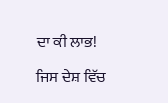ਦਾ ਕੀ ਲਾਭ!

ਜਿਸ ਦੇਸ਼ ਵਿੱਚ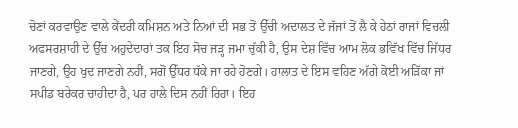ਚੋਣਾਂ ਕਰਵਾਉਣ ਵਾਲੇ ਕੇਂਦਰੀ ਕਮਿਸ਼ਨ ਅਤੇ ਨਿਆਂ ਦੀ ਸਭ ਤੋਂ ਉੱਚੀ ਅਦਾਲਤ ਦੇ ਜੱਜਾਂ ਤੋਂ ਲੈ ਕੇ ਹੇਠਾਂ ਰਾਜਾਂ ਵਿਚਲੀ ਅਫਸਰਸ਼ਾਹੀ ਦੇ ਉੱਚ ਅਹੁਦੇਦਾਰਾਂ ਤਕ ਇਹ ਸੋਚ ਜੜ੍ਹ ਜਮਾ ਚੁੱਕੀ ਹੈ, ਉਸ ਦੇਸ਼ ਵਿੱਚ ਆਮ ਲੋਕ ਭਵਿੱਖ ਵਿੱਚ ਜਿੱਧਰ ਜਾਣਗੇ, ਉਹ ਖੁਦ ਜਾਣਗੇ ਨਹੀਂ, ਸਗੋਂ ਉੱਧਰ ਧੱਕੇ ਜਾ ਰਹੇ ਹੋਣਗੇ। ਹਾਲਾਤ ਦੇ ਇਸ ਵਹਿਣ ਅੱਗੇ ਕੋਈ ਅੜਿੱਕਾ ਜਾਂ ਸਪੀਡ ਬਰੇਕਰ ਚਾਹੀਦਾ ਹੈ, ਪਰ ਹਾਲੇ ਦਿਸ ਨਹੀਂ ਰਿਹਾ। ਇਹ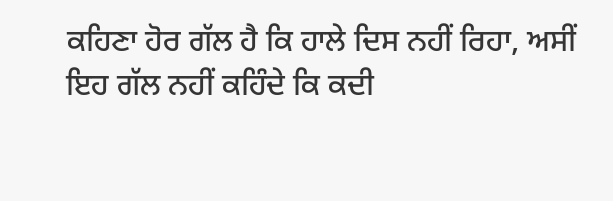ਕਹਿਣਾ ਹੋਰ ਗੱਲ ਹੈ ਕਿ ਹਾਲੇ ਦਿਸ ਨਹੀਂ ਰਿਹਾ, ਅਸੀਂ ਇਹ ਗੱਲ ਨਹੀਂ ਕਹਿੰਦੇ ਕਿ ਕਦੀ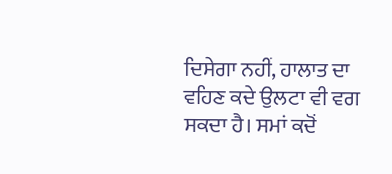ਦਿਸੇਗਾ ਨਹੀਂ, ਹਾਲਾਤ ਦਾ ਵਹਿਣ ਕਦੇ ਉਲਟਾ ਵੀ ਵਗ ਸਕਦਾ ਹੈ। ਸਮਾਂ ਕਦੋਂ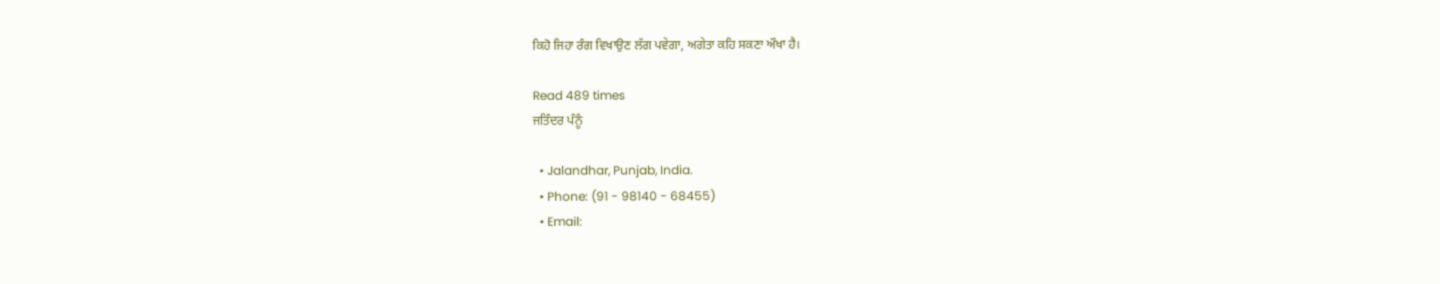ਕਿਹੋ ਜਿਹਾ ਰੰਗ ਵਿਖਾਉਣ ਲੱਗ ਪਵੇਗਾ, ਅਗੇਤਾ ਕਹਿ ਸਕਣਾ ਔਖਾ ਹੈ।

Read 489 times
ਜਤਿੰਦਰ ਪੰਨੂੰ

  • Jalandhar, Punjab, India.
  • Phone: (91 - 98140 - 68455)
  • Email: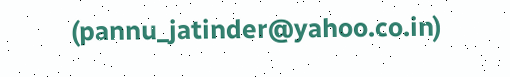(pannu_jatinder@yahoo.co.in)